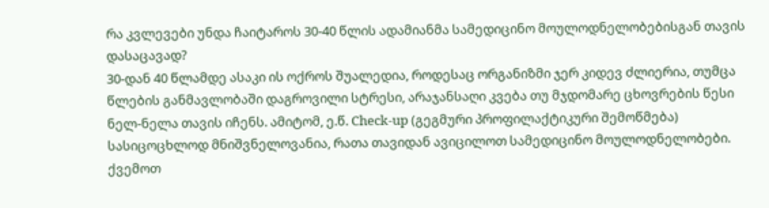რა კვლევები უნდა ჩაიტაროს 30-40 წლის ადამიანმა სამედიცინო მოულოდნელობებისგან თავის დასაცავად?
30-დან 40 წლამდე ასაკი ის ოქროს შუალედია, როდესაც ორგანიზმი ჯერ კიდევ ძლიერია, თუმცა წლების განმავლობაში დაგროვილი სტრესი, არაჯანსაღი კვება თუ მჯდომარე ცხოვრების წესი ნელ-ნელა თავის იჩენს. ამიტომ, ე.წ. Check-up (გეგმური პროფილაქტიკური შემოწმება) სასიცოცხლოდ მნიშვნელოვანია, რათა თავიდან ავიცილოთ სამედიცინო მოულოდნელობები.
ქვემოთ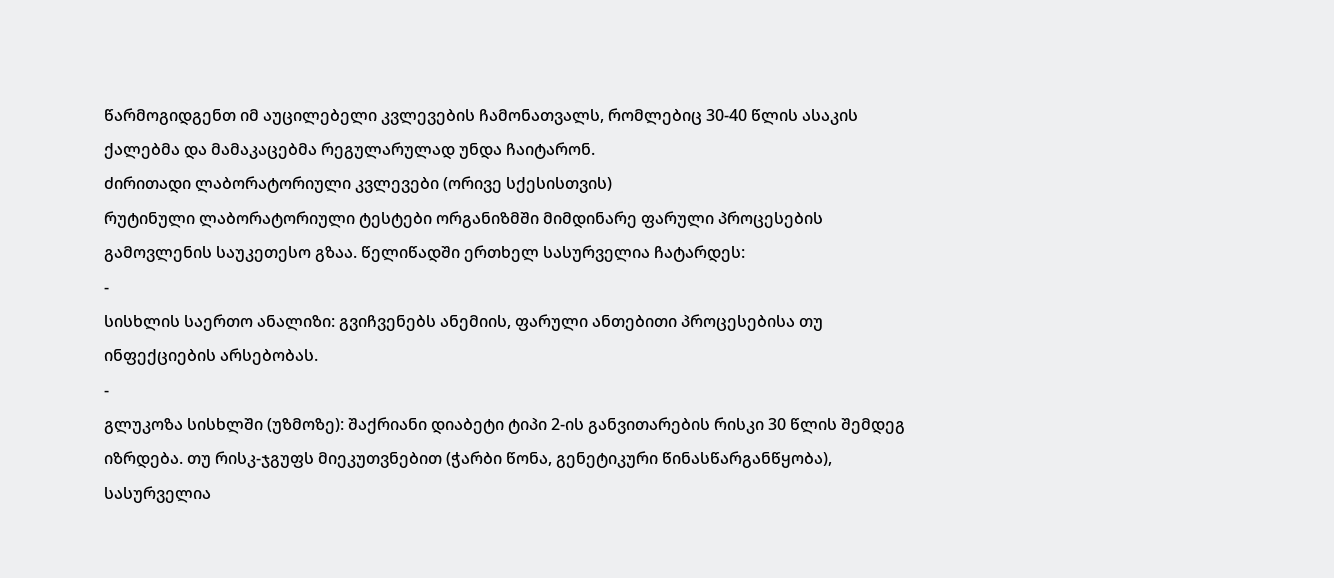წარმოგიდგენთ იმ აუცილებელი კვლევების ჩამონათვალს, რომლებიც 30-40 წლის ასაკის ქალებმა და მამაკაცებმა რეგულარულად უნდა ჩაიტარონ.
ძირითადი ლაბორატორიული კვლევები (ორივე სქესისთვის)
რუტინული ლაბორატორიული ტესტები ორგანიზმში მიმდინარე ფარული პროცესების გამოვლენის საუკეთესო გზაა. წელიწადში ერთხელ სასურველია ჩატარდეს:
-
სისხლის საერთო ანალიზი: გვიჩვენებს ანემიის, ფარული ანთებითი პროცესებისა თუ ინფექციების არსებობას.
-
გლუკოზა სისხლში (უზმოზე): შაქრიანი დიაბეტი ტიპი 2-ის განვითარების რისკი 30 წლის შემდეგ იზრდება. თუ რისკ-ჯგუფს მიეკუთვნებით (ჭარბი წონა, გენეტიკური წინასწარგანწყობა), სასურველია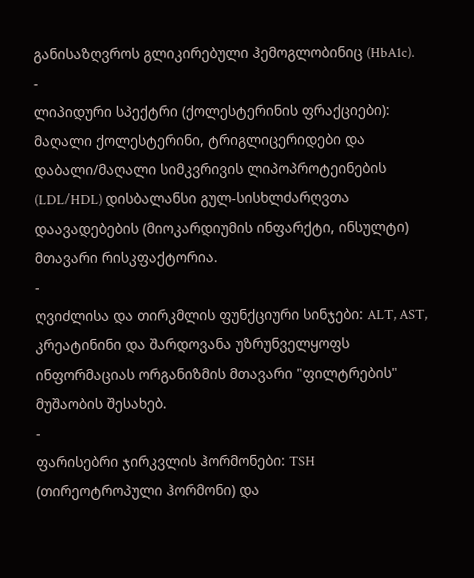განისაზღვროს გლიკირებული ჰემოგლობინიც (HbA1c).
-
ლიპიდური სპექტრი (ქოლესტერინის ფრაქციები): მაღალი ქოლესტერინი, ტრიგლიცერიდები და დაბალი/მაღალი სიმკვრივის ლიპოპროტეინების (LDL/HDL) დისბალანსი გულ-სისხლძარღვთა დაავადებების (მიოკარდიუმის ინფარქტი, ინსულტი) მთავარი რისკფაქტორია.
-
ღვიძლისა და თირკმლის ფუნქციური სინჯები: ALT, AST, კრეატინინი და შარდოვანა უზრუნველყოფს ინფორმაციას ორგანიზმის მთავარი "ფილტრების" მუშაობის შესახებ.
-
ფარისებრი ჯირკვლის ჰორმონები: TSH (თირეოტროპული ჰორმონი) და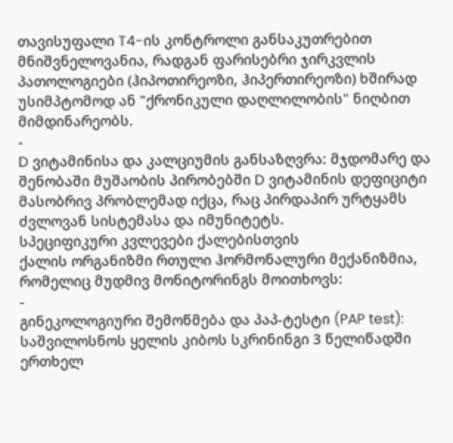თავისუფალი T4-ის კონტროლი განსაკუთრებით მნიშვნელოვანია, რადგან ფარისებრი ჯირკვლის პათოლოგიები (ჰიპოთირეოზი, ჰიპერთირეოზი) ხშირად უსიმპტომოდ ან "ქრონიკული დაღლილობის" ნიღბით მიმდინარეობს.
-
D ვიტამინისა და კალციუმის განსაზღვრა: მჯდომარე და შენობაში მუშაობის პირობებში D ვიტამინის დეფიციტი მასობრივ პრობლემად იქცა, რაც პირდაპირ ურტყამს ძვლოვან სისტემასა და იმუნიტეტს.
სპეციფიკური კვლევები ქალებისთვის
ქალის ორგანიზმი რთული ჰორმონალური მექანიზმია, რომელიც მუდმივ მონიტორინგს მოითხოვს:
-
გინეკოლოგიური შემოწმება და პაპ-ტესტი (PAP test): საშვილოსნოს ყელის კიბოს სკრინინგი 3 წელიწადში ერთხელ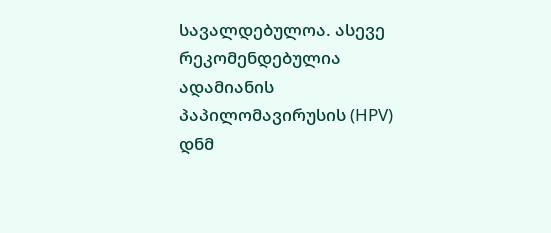სავალდებულოა. ასევე რეკომენდებულია ადამიანის პაპილომავირუსის (HPV) დნმ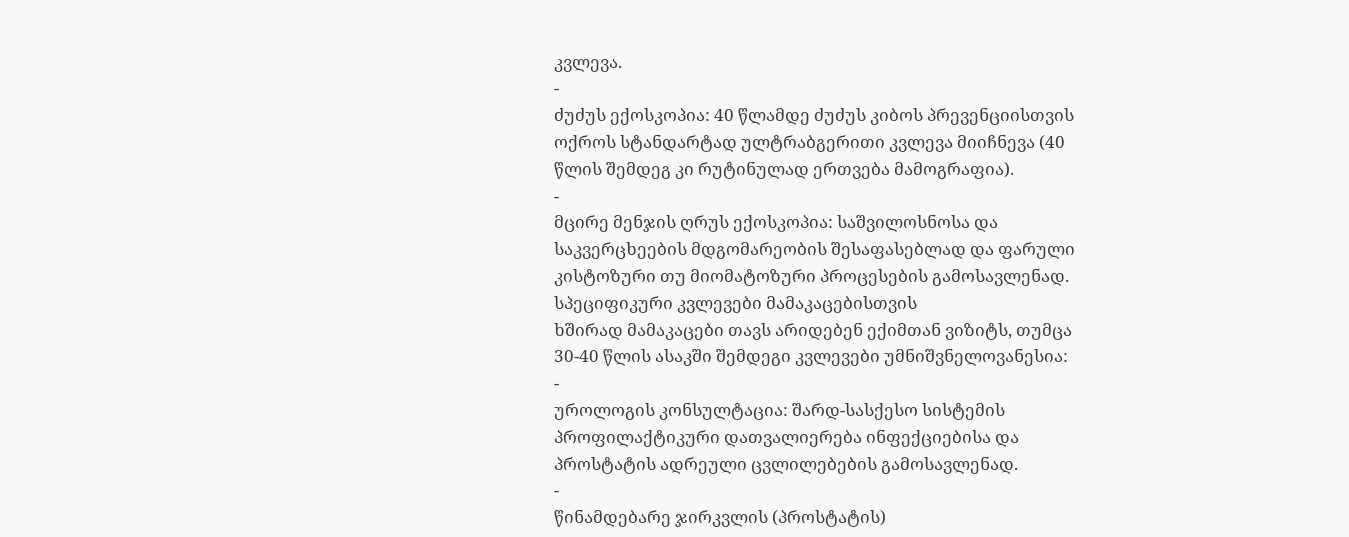კვლევა.
-
ძუძუს ექოსკოპია: 40 წლამდე ძუძუს კიბოს პრევენციისთვის ოქროს სტანდარტად ულტრაბგერითი კვლევა მიიჩნევა (40 წლის შემდეგ კი რუტინულად ერთვება მამოგრაფია).
-
მცირე მენჯის ღრუს ექოსკოპია: საშვილოსნოსა და საკვერცხეების მდგომარეობის შესაფასებლად და ფარული კისტოზური თუ მიომატოზური პროცესების გამოსავლენად.
სპეციფიკური კვლევები მამაკაცებისთვის
ხშირად მამაკაცები თავს არიდებენ ექიმთან ვიზიტს, თუმცა 30-40 წლის ასაკში შემდეგი კვლევები უმნიშვნელოვანესია:
-
უროლოგის კონსულტაცია: შარდ-სასქესო სისტემის პროფილაქტიკური დათვალიერება ინფექციებისა და პროსტატის ადრეული ცვლილებების გამოსავლენად.
-
წინამდებარე ჯირკვლის (პროსტატის)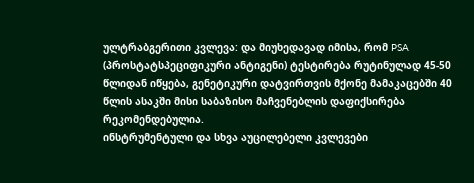ულტრაბგერითი კვლევა: და მიუხედავად იმისა, რომ PSA (პროსტატსპეციფიკური ანტიგენი) ტესტირება რუტინულად 45-50 წლიდან იწყება, გენეტიკური დატვირთვის მქონე მამაკაცებში 40 წლის ასაკში მისი საბაზისო მაჩვენებლის დაფიქსირება რეკომენდებულია.
ინსტრუმენტული და სხვა აუცილებელი კვლევები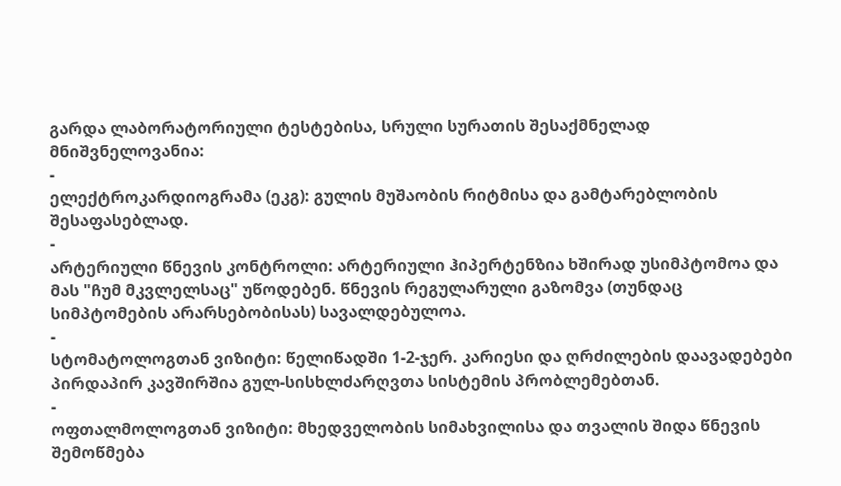გარდა ლაბორატორიული ტესტებისა, სრული სურათის შესაქმნელად მნიშვნელოვანია:
-
ელექტროკარდიოგრამა (ეკგ): გულის მუშაობის რიტმისა და გამტარებლობის შესაფასებლად.
-
არტერიული წნევის კონტროლი: არტერიული ჰიპერტენზია ხშირად უსიმპტომოა და მას "ჩუმ მკვლელსაც" უწოდებენ. წნევის რეგულარული გაზომვა (თუნდაც სიმპტომების არარსებობისას) სავალდებულოა.
-
სტომატოლოგთან ვიზიტი: წელიწადში 1-2-ჯერ. კარიესი და ღრძილების დაავადებები პირდაპირ კავშირშია გულ-სისხლძარღვთა სისტემის პრობლემებთან.
-
ოფთალმოლოგთან ვიზიტი: მხედველობის სიმახვილისა და თვალის შიდა წნევის შემოწმება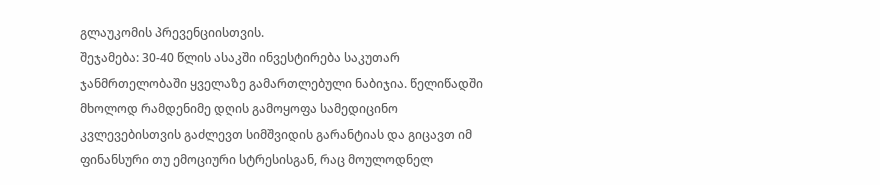გლაუკომის პრევენციისთვის.
შეჯამება: 30-40 წლის ასაკში ინვესტირება საკუთარ ჯანმრთელობაში ყველაზე გამართლებული ნაბიჯია. წელიწადში მხოლოდ რამდენიმე დღის გამოყოფა სამედიცინო კვლევებისთვის გაძლევთ სიმშვიდის გარანტიას და გიცავთ იმ ფინანსური თუ ემოციური სტრესისგან, რაც მოულოდნელ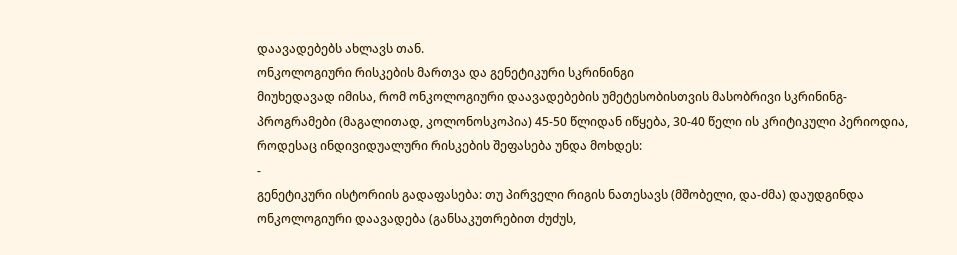დაავადებებს ახლავს თან.
ონკოლოგიური რისკების მართვა და გენეტიკური სკრინინგი
მიუხედავად იმისა, რომ ონკოლოგიური დაავადებების უმეტესობისთვის მასობრივი სკრინინგ-პროგრამები (მაგალითად, კოლონოსკოპია) 45-50 წლიდან იწყება, 30-40 წელი ის კრიტიკული პერიოდია, როდესაც ინდივიდუალური რისკების შეფასება უნდა მოხდეს:
-
გენეტიკური ისტორიის გადაფასება: თუ პირველი რიგის ნათესავს (მშობელი, და-ძმა) დაუდგინდა ონკოლოგიური დაავადება (განსაკუთრებით ძუძუს,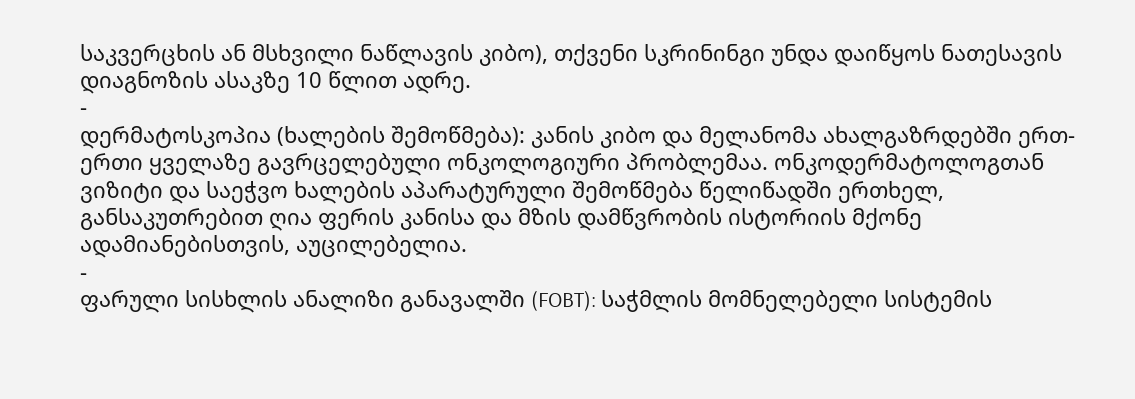საკვერცხის ან მსხვილი ნაწლავის კიბო), თქვენი სკრინინგი უნდა დაიწყოს ნათესავის დიაგნოზის ასაკზე 10 წლით ადრე.
-
დერმატოსკოპია (ხალების შემოწმება): კანის კიბო და მელანომა ახალგაზრდებში ერთ-ერთი ყველაზე გავრცელებული ონკოლოგიური პრობლემაა. ონკოდერმატოლოგთან ვიზიტი და საეჭვო ხალების აპარატურული შემოწმება წელიწადში ერთხელ, განსაკუთრებით ღია ფერის კანისა და მზის დამწვრობის ისტორიის მქონე ადამიანებისთვის, აუცილებელია.
-
ფარული სისხლის ანალიზი განავალში (FOBT): საჭმლის მომნელებელი სისტემის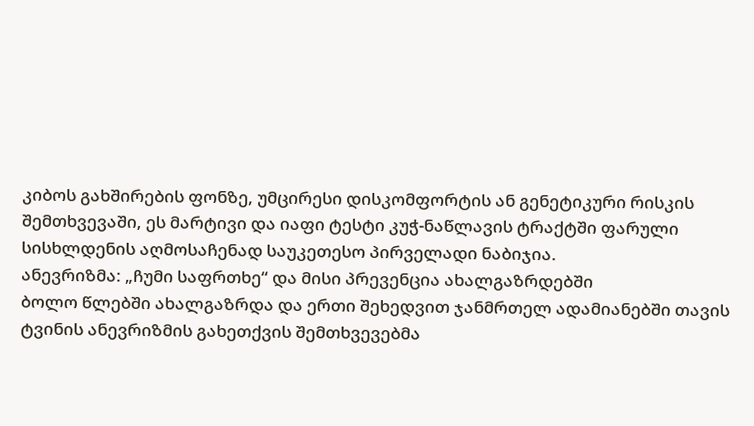კიბოს გახშირების ფონზე, უმცირესი დისკომფორტის ან გენეტიკური რისკის შემთხვევაში, ეს მარტივი და იაფი ტესტი კუჭ-ნაწლავის ტრაქტში ფარული სისხლდენის აღმოსაჩენად საუკეთესო პირველადი ნაბიჯია.
ანევრიზმა: „ჩუმი საფრთხე“ და მისი პრევენცია ახალგაზრდებში
ბოლო წლებში ახალგაზრდა და ერთი შეხედვით ჯანმრთელ ადამიანებში თავის ტვინის ანევრიზმის გახეთქვის შემთხვევებმა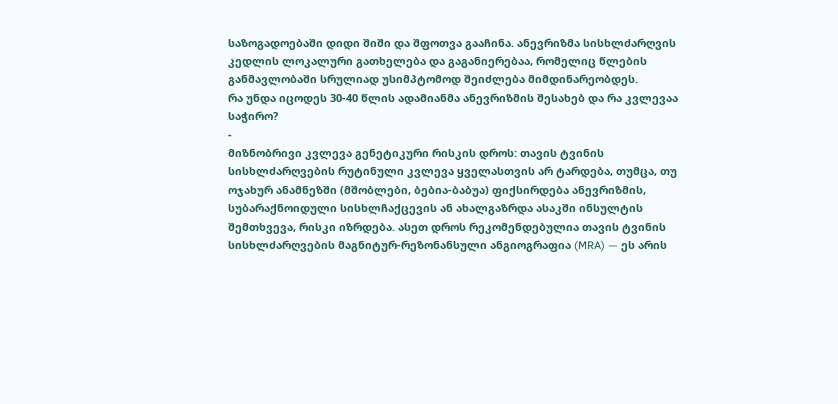საზოგადოებაში დიდი შიში და შფოთვა გააჩინა. ანევრიზმა სისხლძარღვის კედლის ლოკალური გათხელება და გაგანიერებაა, რომელიც წლების განმავლობაში სრულიად უსიმპტომოდ შეიძლება მიმდინარეობდეს.
რა უნდა იცოდეს 30-40 წლის ადამიანმა ანევრიზმის შესახებ და რა კვლევაა საჭირო?
-
მიზნობრივი კვლევა გენეტიკური რისკის დროს: თავის ტვინის სისხლძარღვების რუტინული კვლევა ყველასთვის არ ტარდება, თუმცა, თუ ოჯახურ ანამნეზში (მშობლები, ბებია-ბაბუა) ფიქსირდება ანევრიზმის, სუბარაქნოიდული სისხლჩაქცევის ან ახალგაზრდა ასაკში ინსულტის შემთხვევა, რისკი იზრდება. ასეთ დროს რეკომენდებულია თავის ტვინის სისხლძარღვების მაგნიტურ-რეზონანსული ანგიოგრაფია (MRA) — ეს არის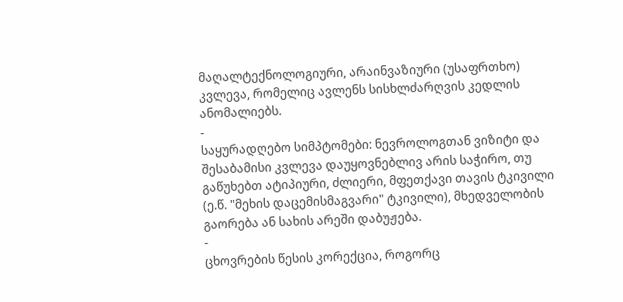მაღალტექნოლოგიური, არაინვაზიური (უსაფრთხო) კვლევა, რომელიც ავლენს სისხლძარღვის კედლის ანომალიებს.
-
საყურადღებო სიმპტომები: ნევროლოგთან ვიზიტი და შესაბამისი კვლევა დაუყოვნებლივ არის საჭირო, თუ გაწუხებთ ატიპიური, ძლიერი, მფეთქავი თავის ტკივილი (ე.წ. "მეხის დაცემისმაგვარი" ტკივილი), მხედველობის გაორება ან სახის არეში დაბუჟება.
-
ცხოვრების წესის კორექცია, როგორც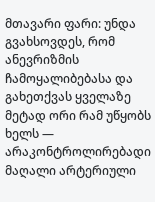მთავარი ფარი: უნდა გვახსოვდეს, რომ ანევრიზმის ჩამოყალიბებასა და გახეთქვას ყველაზე მეტად ორი რამ უწყობს ხელს — არაკონტროლირებადი მაღალი არტერიული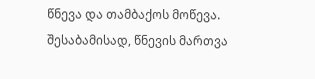წნევა და თამბაქოს მოწევა. შესაბამისად, წნევის მართვა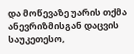და მოწევაზე უარის თქმა ანევრიზმისგან დაცვის საუკეთესო,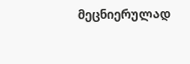მეცნიერულად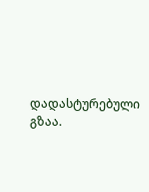დადასტურებული გზაა.